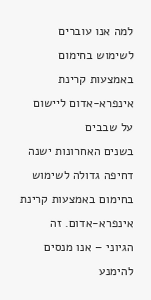למה אנו עוברים לשימוש בחימום באמצעות קרינת אינפרא-אדום ליישום על שבבים
בשנים האחרונות ישנה דחיפה גדולה לשימוש בחימום באמצעות קרינת אינפרא-אדום. זה הגיוני – אנו מנסים להימנע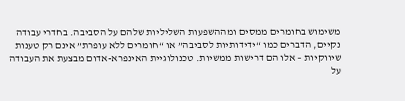משימוש בחומרים ממסים ומההשפעות השליליות שלהם על הסביבה. בחדרי עבודה נקיים, הדברים כמו “ידידותיות לסביבה” או “חומרים ללא עופרת” אינם רק טענות שיווקיות – אלו הם דרישות ממשיות. טכנולוגיית האינפרא-אדום מבצעת את העבודה על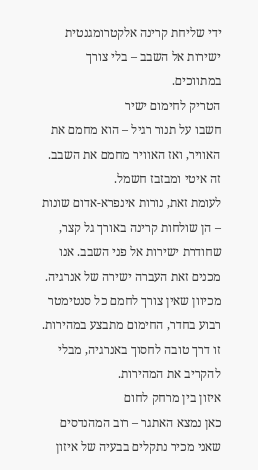ידי שליחת קרינה אלקטרומגנטית ישירות אל השבב – בלי צורך במתווכים.
הטריק לחימום ישיר
חשבו על תנור רגיל – הוא מחמם את האוויר, ואז האוויר מחמם את השבב. זה איטי ומבזבז חשמל.
לעומת זאת, נורות אינפרא-אדום שונות – הן שולחות קרינה באורך גל קצר, שחודרת ישירות אל פני השבב. אנו מכנים זאת העברה ישירה של אנרגיה. מכיוון שאין צורך לחמם כל סנטימטר רבוע בחדר, החימום מתבצע במהירות. זו דרך טובה לחסוך באנרגיה, מבלי להקריב את המהירות.
איזון בין מרחק לחום
כאן נמצא האתגר – רוב המהנדסים שאני מכיר נתקלים בבעיה של איזון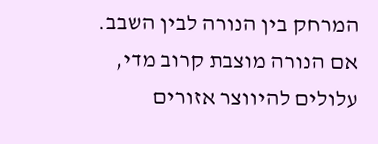המרחק בין הנורה לבין השבב.
אם הנורה מוצבת קרוב מדי, עלולים להיווצר אזורים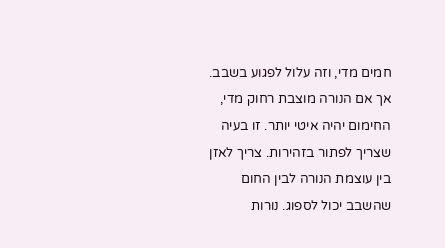חמים מדי, וזה עלול לפגוע בשבב. אך אם הנורה מוצבת רחוק מדי, החימום יהיה איטי יותר. זו בעיה שצריך לפתור בזהירות. צריך לאזן בין עוצמת הנורה לבין החום שהשבב יכול לספוג. נורות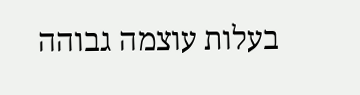בעלות עוצמה גבוהה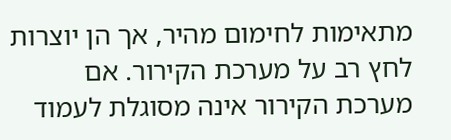מתאימות לחימום מהיר, אך הן יוצרות לחץ רב על מערכת הקירור. אם מערכת הקירור אינה מסוגלת לעמוד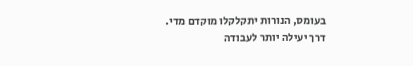בעומס, הנורות יתקלקלו מוקדם מדי.
דרך יעילה יותר לעבודה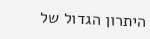היתרון הגדול של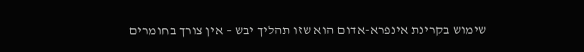שימוש בקרינת אינפרא-אדום הוא שזו תהליך יבש – אין צורך בחומרים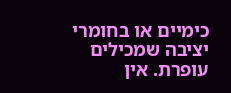כימיים או בחומרי יציבה שמכילים עופרת. אין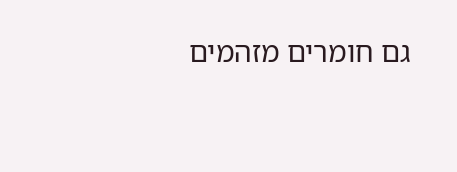גם חומרים מזהמים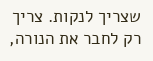שצריך לנקות. צריך רק לחבר את הנורה,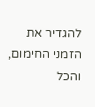להגדיר את הזמני החימום, והכל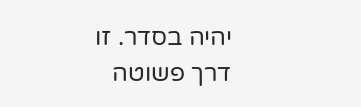יהיה בסדר. זו דרך פשוטה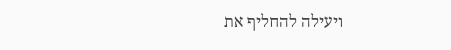ויעילה להחליף את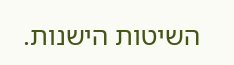השיטות הישנות.